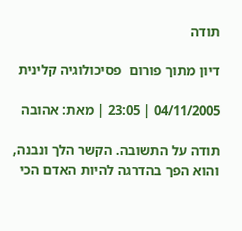תודה

דיון מתוך פורום  פסיכולוגיה קלינית

04/11/2005 | 23:05 | מאת: אהובה

תודה על התשובה. הקשר הלך ונבנה, והוא הפך בהדרגה להיות האדם הכי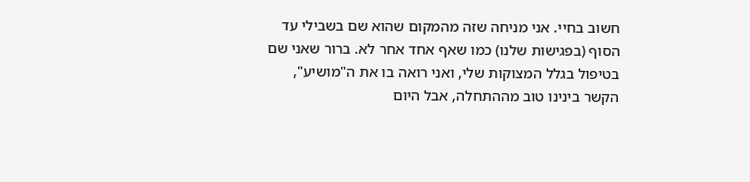חשוב בחיי. אני מניחה שזה מהמקום שהוא שם בשבילי עד הסוף (בפגישות שלנו) כמו שאף אחד אחר לא. ברור שאני שם בטיפול בגלל המצוקות שלי, ואני רואה בו את ה"מושיע", הקשר בינינו טוב מההתחלה, אבל היום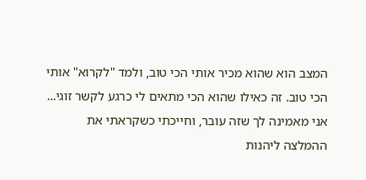המצב הוא שהוא מכיר אותי הכי טוב, ולמד "לקרוא" אותי הכי טוב. זה כאילו שהוא הכי מתאים לי כרגע לקשר זוגי... אני מאמינה לך שזה עובר, וחייכתי כשקראתי את ההמלצה ליהנות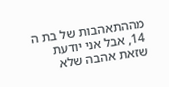מההתאהבות של בת ה 14, אבל אני יודעת שזאת אהבה שלא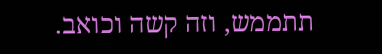תתממש, וזה קשה וכואב.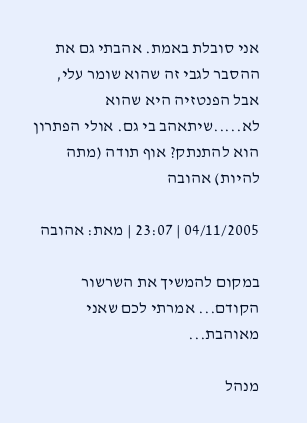אני סובלת באמת. אהבתי גם את ההסבר לגבי זה שהוא שומר עלי, אבל הפנטזיה היא שהוא לא.....שיתאהב בי גם. אולי הפתרון הוא להתנתק? אוף תודה (מתה להיות) אהובה

04/11/2005 | 23:07 | מאת: אהובה

במקום להמשיך את השרשור הקודם... אמרתי לכם שאני מאוהבת...

מנהל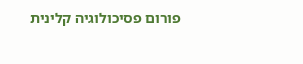פורום פסיכולוגיה קלינית